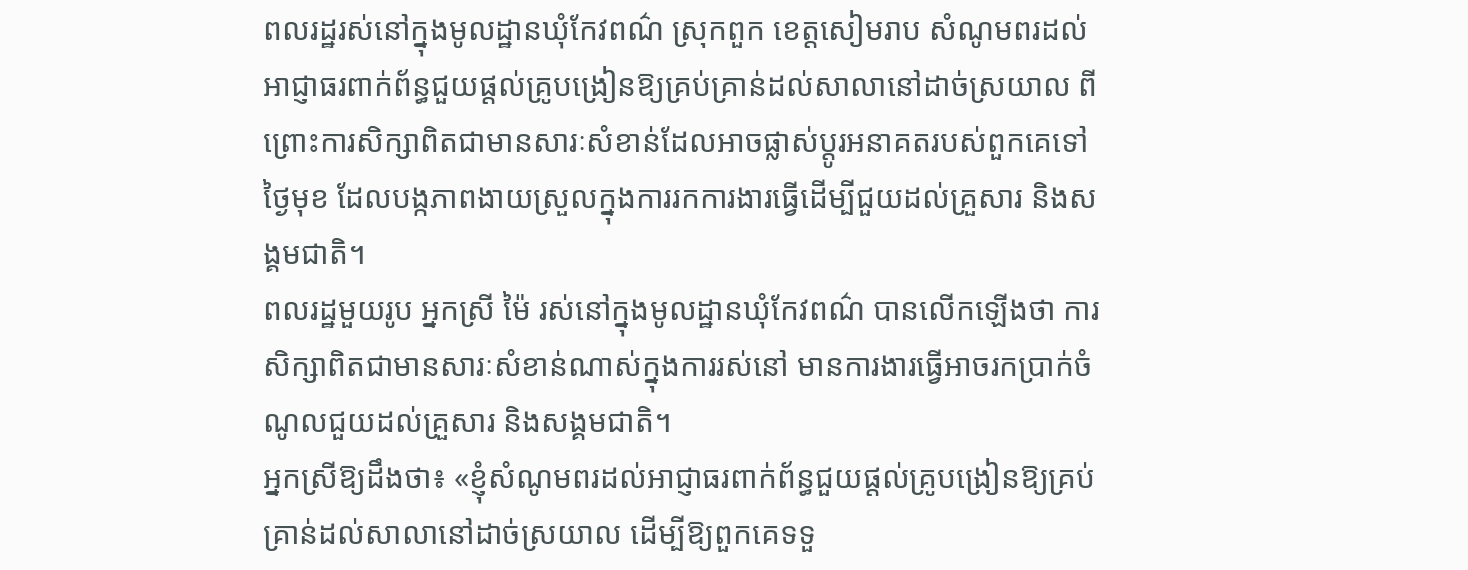ពលរដ្ឋរស់នៅក្នុងមូលដ្ឋានឃុំកែវពណ៌ ស្រុកពួក ខេត្តសៀមរាប សំណូមពរដល់អាជ្ញាធរពាក់ព័ន្ធជួយផ្តល់គ្រូបង្រៀនឱ្យគ្រប់គ្រាន់ដល់សាលានៅដាច់ស្រយាល ពីព្រោះការសិក្សាពិតជាមានសារៈសំខាន់ដែលអាចផ្លាស់ប្តូរអនាគតរបស់ពួកគេទៅថ្ងៃមុខ ដែលបង្កភាពងាយស្រួលក្នុងការរកការងារធ្វើដើម្បីជួយដល់គ្រួសារ និងសង្គមជាតិ។
ពលរដ្ឋមួយរូប អ្នកស្រី ម៉ៃ រស់នៅក្នុងមូលដ្ឋានឃុំកែវពណ៌ បានលើកឡើងថា ការសិក្សាពិតជាមានសារៈសំខាន់ណាស់ក្នុងការរស់នៅ មានការងារធ្វើអាចរកប្រាក់ចំណូលជួយដល់គ្រួសារ និងសង្គមជាតិ។
អ្នកស្រីឱ្យដឹងថា៖ «ខ្ញុំសំណូមពរដល់អាជ្ញាធរពាក់ព័ន្ធជួយផ្តល់គ្រូបង្រៀនឱ្យគ្រប់គ្រាន់ដល់សាលានៅដាច់ស្រយាល ដើម្បីឱ្យពួកគេទទួ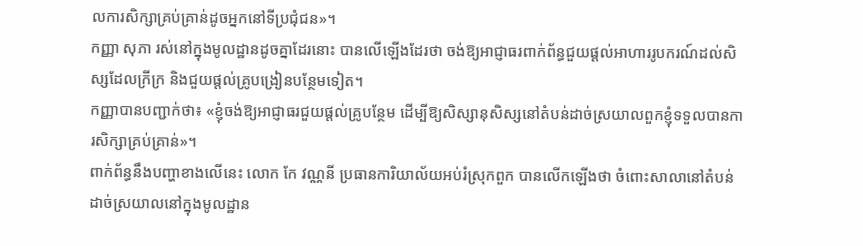លការសិក្សាគ្រប់គ្រាន់ដូចអ្នកនៅទីប្រជុំជន»។
កញ្ញា សុភា រស់នៅក្នុងមូលដ្ឋានដូចគ្នាដែរនោះ បានលើឡើងដែរថា ចង់ឱ្យអាជ្ញាធរពាក់ព័ន្ធជួយផ្តល់អាហាររូបករណ៍ដល់សិស្សដែលក្រីក្រ និងជួយផ្តល់គ្រូបង្រៀនបន្ថែមទៀត។
កញ្ញាបានបញ្ជាក់ថា៖ «ខ្ញុំចង់ឱ្យអាជ្ញាធរជួយផ្តល់គ្រូបន្ថែម ដើម្បីឱ្យសិស្សានុសិស្សនៅតំបន់ដាច់ស្រយាលពួកខ្ញុំទទួលបានការសិក្សាគ្រប់គ្រាន់»។
ពាក់ព័ន្ធនឹងបញ្ហាខាងលើនេះ លោក កែ វណ្ណនី ប្រធានការិយាល័យអប់រំស្រុកពួក បានលើកឡើងថា ចំពោះសាលានៅតំបន់ដាច់ស្រយាលនៅក្នុងមូលដ្ឋាន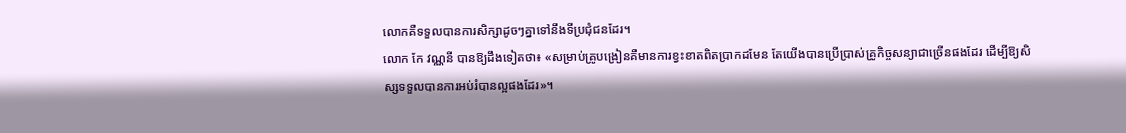លោកគឺទទួលបានការសិក្សាដូចៗគ្នាទៅនឹងទីប្រជុំជនដែរ។
លោក កែ វណ្ណនី បានឱ្យដឹងទៀតថា៖ «សម្រាប់គ្រូបង្រៀនគឺមានការខ្វះខាតពិតប្រាកដមែន តែយើងបានប្រើប្រាស់គ្រូកិច្ចសន្យាជាច្រើនផងដែរ ដើម្បីឱ្យសិស្សទទួលបានការអប់រំបានល្អផងដែរ»។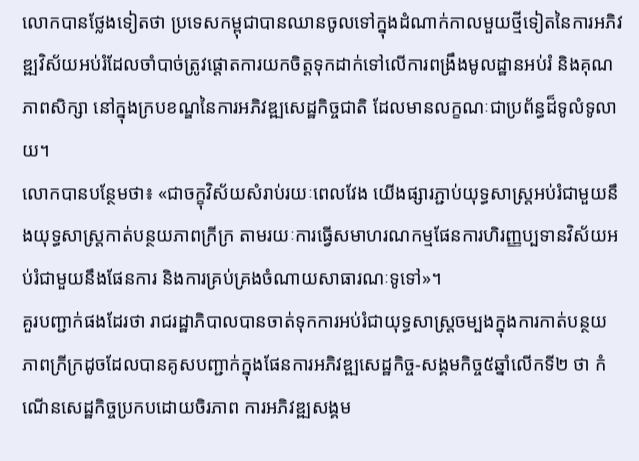លោកបានថ្លែងទៀតថា ប្រទេសកម្ពុជាបានឈានចូលទៅក្នុងដំណាក់កាលមួយថ្មីទៀតនៃការអភិវឌ្ឍវិស័យអប់រំដែលចាំបាច់ត្រូវផ្តោតការយកចិត្តទុកដាក់ទៅលើការពង្រឹងមូលដ្ឋានអប់រំ និងគុណភាពសិក្សា នៅក្នុងក្របខណ្ឌនៃការអភិវឌ្ឍសេដ្ឋកិច្ចជាតិ ដែលមានលក្ខណៈជាប្រព័ន្ធដ៏ទូលំទូលាយ។
លោកបានបន្ថែមថា៖ «ជាចក្ខុវិស័យសំរាប់រយៈពេលវែង យើងផ្សារភ្ជាប់យុទ្ធសាស្រ្តអប់រំជាមួយនឹងយុទ្ធសាស្រ្តកាត់បន្ថយភាពក្រីក្រ តាមរយៈការធ្វើសមាហរណកម្មផែនការហិរញ្ញប្បទានវិស័យអប់រំជាមួយនឹងផែនការ និងការគ្រប់គ្រងចំណាយសាធារណៈទូទៅ»។
គួរបញ្ជាក់ផងដែរថា រាជរដ្ឋាភិបាលបានចាត់ទុកការអប់រំជាយុទ្ធសាស្ត្រចម្បងក្នុងការកាត់បន្ថយភាពក្រីក្រដូចដែលបានគូសបញ្ជាក់ក្នុងផែនការអភិវឌ្ឍសេដ្ឋកិច្ច-សង្គមកិច្ច៥ឆ្នាំលើកទី២ ថា កំណើនសេដ្ឋកិច្ចប្រកបដោយចិរភាព ការអភិវឌ្ឍសង្គម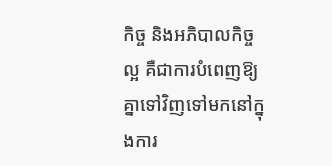កិច្ច និងអភិបាលកិច្ចល្អ គឺជាការបំពេញឱ្យគ្នាទៅវិញទៅមកនៅក្នុងការ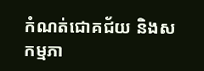កំណត់ជោគជ័យ និងសកម្មភា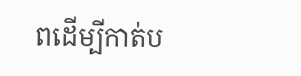ពដើម្បីកាត់ប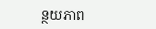ន្ថយភាព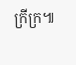ក្រីក្រ៕